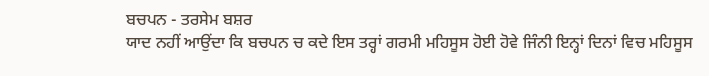ਬਚਪਨ - ਤਰਸੇਮ ਬਸ਼ਰ
ਯਾਦ ਨਹੀਂ ਆਉਂਦਾ ਕਿ ਬਚਪਨ ਚ ਕਦੇ ਇਸ ਤਰ੍ਹਾਂ ਗਰਮੀ ਮਹਿਸੂਸ ਹੋਈ ਹੋਵੇ ਜਿੰਨੀ ਇਨ੍ਹਾਂ ਦਿਨਾਂ ਵਿਚ ਮਹਿਸੂਸ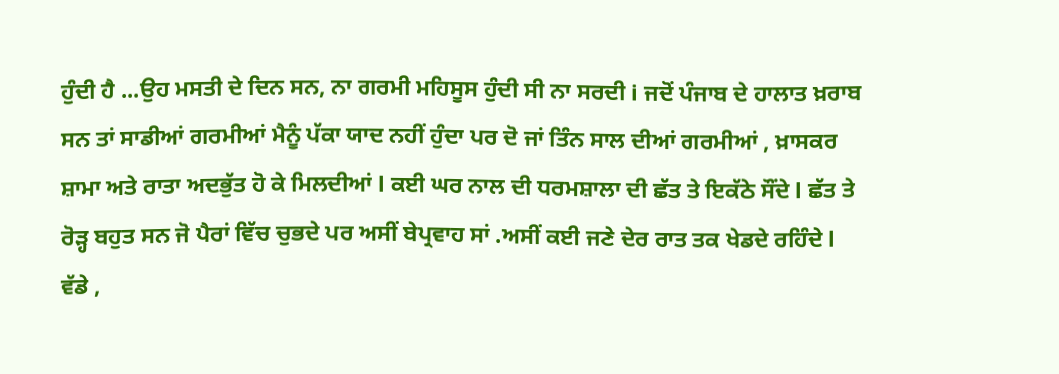ਹੁੰਦੀ ਹੈ ...ਉਹ ਮਸਤੀ ਦੇ ਦਿਨ ਸਨ, ਨਾ ਗਰਮੀ ਮਹਿਸੂਸ ਹੁੰਦੀ ਸੀ ਨਾ ਸਰਦੀ i ਜਦੋਂ ਪੰਜਾਬ ਦੇ ਹਾਲਾਤ ਖ਼ਰਾਬ ਸਨ ਤਾਂ ਸਾਡੀਆਂ ਗਰਮੀਆਂ ਮੈਨੂੰ ਪੱਕਾ ਯਾਦ ਨਹੀਂ ਹੁੰਦਾ ਪਰ ਦੋ ਜਾਂ ਤਿੰਨ ਸਾਲ ਦੀਆਂ ਗਰਮੀਆਂ , ਖ਼ਾਸਕਰ ਸ਼ਾਮਾ ਅਤੇ ਰਾਤਾ ਅਦਭੁੱਤ ਹੋ ਕੇ ਮਿਲਦੀਆਂ l ਕਈ ਘਰ ਨਾਲ ਦੀ ਧਰਮਸ਼ਾਲਾ ਦੀ ਛੱਤ ਤੇ ਇਕੱਠੇ ਸੌਂਦੇ l ਛੱਤ ਤੇ ਰੋੜ੍ਹ ਬਹੁਤ ਸਨ ਜੋ ਪੈਰਾਂ ਵਿੱਚ ਚੁਭਦੇ ਪਰ ਅਸੀਂ ਬੇਪ੍ਰਵਾਹ ਸਾਂ .ਅਸੀਂ ਕਈ ਜਣੇ ਦੇਰ ਰਾਤ ਤਕ ਖੇਡਦੇ ਰਹਿੰਦੇ l
ਵੱਡੇ ,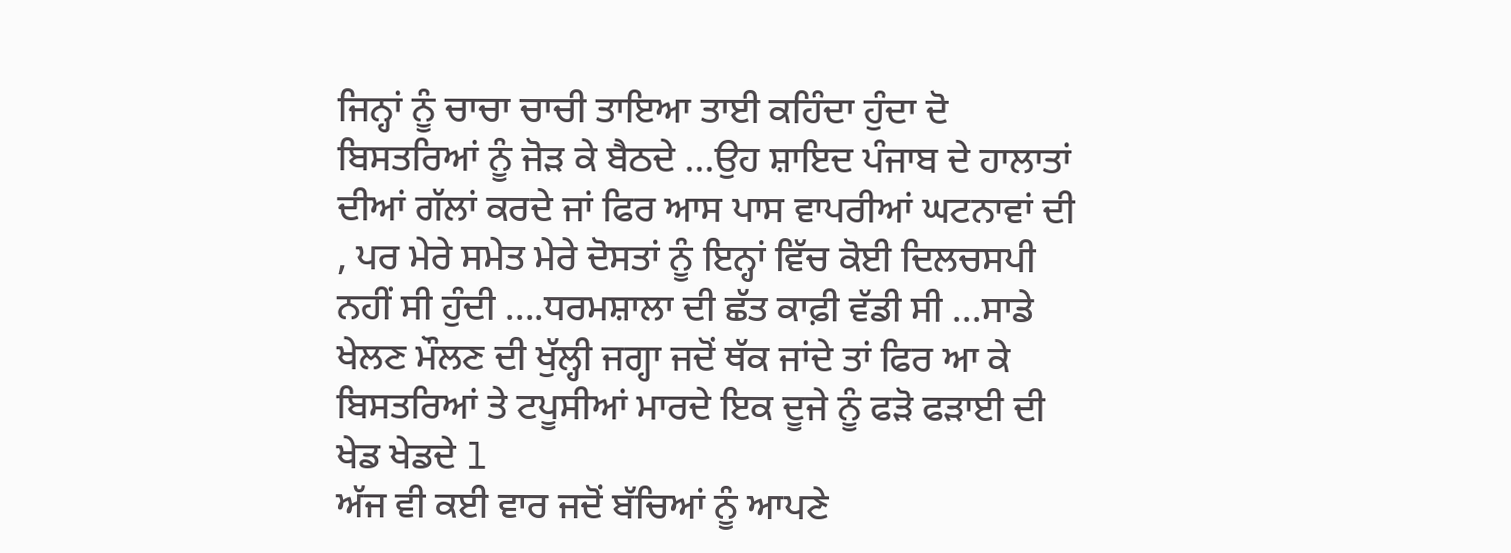ਜਿਨ੍ਹਾਂ ਨੂੰ ਚਾਚਾ ਚਾਚੀ ਤਾਇਆ ਤਾਈ ਕਹਿੰਦਾ ਹੁੰਦਾ ਦੋ ਬਿਸਤਰਿਆਂ ਨੂੰ ਜੋੜ ਕੇ ਬੈਠਦੇ ...ਉਹ ਸ਼ਾਇਦ ਪੰਜਾਬ ਦੇ ਹਾਲਾਤਾਂ ਦੀਆਂ ਗੱਲਾਂ ਕਰਦੇ ਜਾਂ ਫਿਰ ਆਸ ਪਾਸ ਵਾਪਰੀਆਂ ਘਟਨਾਵਾਂ ਦੀ , ਪਰ ਮੇਰੇ ਸਮੇਤ ਮੇਰੇ ਦੋਸਤਾਂ ਨੂੰ ਇਨ੍ਹਾਂ ਵਿੱਚ ਕੋਈ ਦਿਲਚਸਪੀ ਨਹੀਂ ਸੀ ਹੁੰਦੀ ....ਧਰਮਸ਼ਾਲਾ ਦੀ ਛੱਤ ਕਾਫ਼ੀ ਵੱਡੀ ਸੀ ...ਸਾਡੇ ਖੇਲਣ ਮੌਲਣ ਦੀ ਖੁੱਲ੍ਹੀ ਜਗ੍ਹਾ ਜਦੋਂ ਥੱਕ ਜਾਂਦੇ ਤਾਂ ਫਿਰ ਆ ਕੇ ਬਿਸਤਰਿਆਂ ਤੇ ਟਪੂਸੀਆਂ ਮਾਰਦੇ ਇਕ ਦੂਜੇ ਨੂੰ ਫੜੋ ਫੜਾਈ ਦੀ ਖੇਡ ਖੇਡਦੇ l
ਅੱਜ ਵੀ ਕਈ ਵਾਰ ਜਦੋਂ ਬੱਚਿਆਂ ਨੂੰ ਆਪਣੇ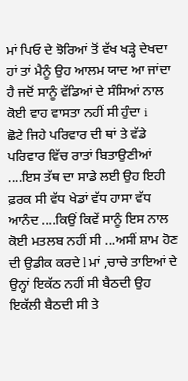ਮਾਂ ਪਿਓ ਦੇ ਝੋਰਿਆਂ ਤੋਂ ਵੱਖ ਖੜ੍ਹੇ ਦੇਖਦਾ ਹਾਂ ਤਾਂ ਮੈਨੂੰ ਉਹ ਆਲਮ ਯਾਦ ਆ ਜਾਂਦਾ ਹੈ ਜਦੋਂ ਸਾਨੂੰ ਵੱਡਿਆਂ ਦੇ ਸੰਸਿਆਂ ਨਾਲ ਕੋਈ ਵਾਹ ਵਾਸਤਾ ਨਹੀਂ ਸੀ ਹੁੰਦਾ i
ਛੋਟੇ ਜਿਹੇ ਪਰਿਵਾਰ ਦੀ ਥਾਂ ਤੇ ਵੱਡੇ ਪਰਿਵਾਰ ਵਿੱਚ ਰਾਤਾਂ ਬਿਤਾਉਣੀਆਂ ....ਇਸ ਤੱਥ ਦਾ ਸਾਡੇ ਲਈ ਉਹ ਇਹੀ ਫ਼ਰਕ ਸੀ ਵੱਧ ਖੇਡਾਂ ਵੱਧ ਹਾਸਾ ਵੱਧ ਆਨੰਦ ....ਕਿਉਂ ਕਿਵੇਂ ਸਾਨੂੰ ਇਸ ਨਾਲ ਕੋਈ ਮਤਲਬ ਨਹੀਂ ਸੀ ...ਅਸੀਂ ਸ਼ਾਮ ਹੋਣ ਦੀ ਉਡੀਕ ਕਰਦੇ l ਮਾਂ ,ਚਾਚੇ ਤਾਇਆਂ ਦੇ ਉਨ੍ਹਾਂ ਇਕੱਠ ਨਹੀਂ ਸੀ ਬੈਠਦੀ ਉਹ ਇਕੱਲੀ ਬੈਠਦੀ ਸੀ ਤੇ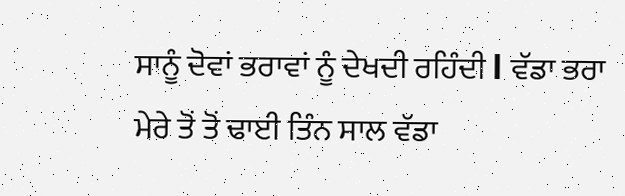ਸਾਨੂੰ ਦੋਵਾਂ ਭਰਾਵਾਂ ਨੂੰ ਦੇਖਦੀ ਰਹਿੰਦੀ l ਵੱਡਾ ਭਰਾ ਮੇਰੇ ਤੋਂ ਤੋਂ ਢਾਈ ਤਿੰਨ ਸਾਲ ਵੱਡਾ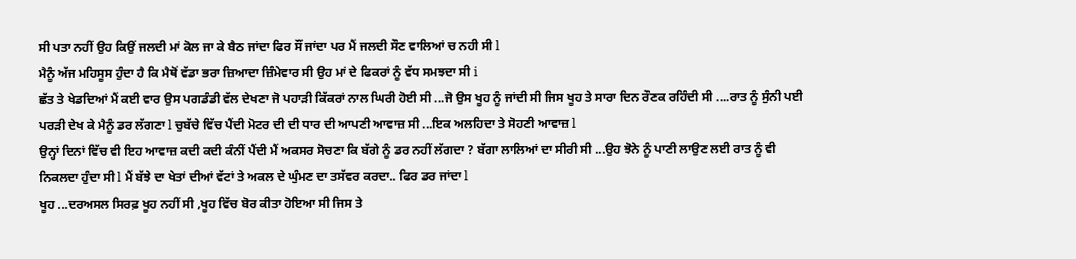ਸੀ ਪਤਾ ਨਹੀਂ ਉਹ ਕਿਉਂ ਜਲਦੀ ਮਾਂ ਕੋਲ ਜਾ ਕੇ ਬੈਠ ਜਾਂਦਾ ਫਿਰ ਸੌਂ ਜਾਂਦਾ ਪਰ ਮੈਂ ਜਲਦੀ ਸੌਣ ਵਾਲਿਆਂ ਚ ਨਹੀ ਸੀ l
ਮੈਨੂੰ ਅੱਜ ਮਹਿਸੂਸ ਹੁੰਦਾ ਹੈ ਕਿ ਮੈਥੋਂ ਵੱਡਾ ਭਰਾ ਜ਼ਿਆਦਾ ਜ਼ਿੰਮੇਵਾਰ ਸੀ ਉਹ ਮਾਂ ਦੇ ਫਿਕਰਾਂ ਨੂੰ ਵੱਧ ਸਮਝਦਾ ਸੀ i
ਛੱਤ ਤੇ ਖੇਡਦਿਆਂ ਮੈਂ ਕਈ ਵਾਰ ਉਸ ਪਗਡੰਡੀ ਵੱਲ ਦੇਖਣਾ ਜੋ ਪਹਾੜੀ ਕਿੱਕਰਾਂ ਨਾਲ ਘਿਰੀ ਹੋਈ ਸੀ ...ਜੋ ਉਸ ਖੂਹ ਨੂੰ ਜਾਂਦੀ ਸੀ ਜਿਸ ਖੂਹ ਤੇ ਸਾਰਾ ਦਿਨ ਰੌਣਕ ਰਹਿੰਦੀ ਸੀ ....ਰਾਤ ਨੂੰ ਸੁੰਨੀ ਪਈ ਪਰੜੀ ਦੇਖ ਕੇ ਮੈਨੂੰ ਡਰ ਲੱਗਣਾ l ਚੁਬੱਚੇ ਵਿੱਚ ਪੈਂਦੀ ਮੋਟਰ ਦੀ ਦੀ ਧਾਰ ਦੀ ਆਪਣੀ ਆਵਾਜ਼ ਸੀ ...ਇਕ ਅਲਹਿਦਾ ਤੇ ਸੋਹਣੀ ਆਵਾਜ਼ l
ਉਨ੍ਹਾਂ ਦਿਨਾਂ ਵਿੱਚ ਵੀ ਇਹ ਆਵਾਜ਼ ਕਦੀ ਕਦੀ ਕੰਨੀਂ ਪੈਂਦੀ ਮੈਂ ਅਕਸਰ ਸੋਚਣਾ ਕਿ ਬੱਗੇ ਨੂੰ ਡਰ ਨਹੀਂ ਲੱਗਦਾ ? ਬੱਗਾ ਲਾਲਿਆਂ ਦਾ ਸੀਰੀ ਸੀ ...ਉਹ ਝੋਨੇ ਨੂੰ ਪਾਣੀ ਲਾਉਣ ਲਈ ਰਾਤ ਨੂੰ ਵੀ ਨਿਕਲਦਾ ਹੁੰਦਾ ਸੀ l ਮੈਂ ਬੱਝੇ ਦਾ ਖੇਤਾਂ ਦੀਆਂ ਵੱਟਾਂ ਤੇ ਅਕਲ ਦੇ ਘੁੰਮਣ ਦਾ ਤਸੱਵਰ ਕਰਦਾ.. ਫਿਰ ਡਰ ਜਾਂਦਾ l
ਖੂਹ ...ਦਰਅਸਲ ਸਿਰਫ਼ ਖੂਹ ਨਹੀਂ ਸੀ ,ਖੂਹ ਵਿੱਚ ਬੋਰ ਕੀਤਾ ਹੋਇਆ ਸੀ ਜਿਸ ਤੇ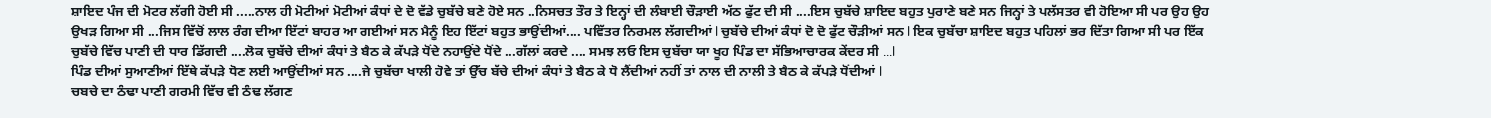ਸ਼ਾਇਦ ਪੰਜ ਦੀ ਮੋਟਰ ਲੱਗੀ ਹੋਈ ਸੀ .....ਨਾਲ ਹੀ ਮੋਟੀਆਂ ਮੋਟੀਆਂ ਕੰਧਾਂ ਦੇ ਦੋ ਵੱਡੇ ਚੁਬੱਚੇ ਬਣੇ ਹੋਏ ਸਨ ..ਨਿਸਚਤ ਤੌਰ ਤੇ ਇਨ੍ਹਾਂ ਦੀ ਲੰਬਾਈ ਚੌੜਾਈ ਅੱਠ ਫੁੱਟ ਦੀ ਸੀ ....ਇਸ ਚੁਬੱਚੇ ਸ਼ਾਇਦ ਬਹੁਤ ਪੁਰਾਣੇ ਬਣੇ ਸਨ ਜਿਨ੍ਹਾਂ ਤੇ ਪਲੱਸਤਰ ਵੀ ਹੋਇਆ ਸੀ ਪਰ ਉਹ ਉਹ ਉਖੜ ਗਿਆ ਸੀ ...ਜਿਸ ਵਿੱਚੋਂ ਲਾਲ ਰੰਗ ਦੀਆ ਇੱਟਾਂ ਬਾਹਰ ਆ ਗਈਆਂ ਸਨ ਮੈਨੂੰ ਇਹ ਇੱਟਾਂ ਬਹੁਤ ਭਾਉਂਦੀਆਂ.... ਪਵਿੱਤਰ ਨਿਰਮਲ ਲੱਗਦੀਆਂ l ਚੁਬੱਚੇ ਦੀਆਂ ਕੰਧਾਂ ਦੋ ਦੋ ਫੁੱਟ ਚੌੜੀਆਂ ਸਨ l ਇਕ ਚੁਬੱਚਾ ਸ਼ਾਇਦ ਬਹੁਤ ਪਹਿਲਾਂ ਭਰ ਦਿੱਤਾ ਗਿਆ ਸੀ ਪਰ ਇੱਕ ਚੁਬੱਚੇ ਵਿੱਚ ਪਾਣੀ ਦੀ ਧਾਰ ਡਿੱਗਦੀ ....ਲੋਕ ਚੁਬੱਚੇ ਦੀਆਂ ਕੰਧਾਂ ਤੇ ਬੈਠ ਕੇ ਕੱਪੜੇ ਧੋਂਦੇ ਨਹਾਉਂਦੇ ਧੋਂਦੇ ...ਗੱਲਾਂ ਕਰਦੇ .... ਸਮਝ ਲਓ ਇਸ ਚੁਬੱਚਾ ਯਾ ਖੂਹ ਪਿੰਡ ਦਾ ਸੱਭਿਆਚਾਰਕ ਕੇਂਦਰ ਸੀ ...l
ਪਿੰਡ ਦੀਆਂ ਸੁਆਣੀਆਂ ਇੱਥੇ ਕੱਪੜੇ ਧੋਣ ਲਈ ਆਉਂਦੀਆਂ ਸਨ ....ਜੇ ਚੁਬੱਚਾ ਖਾਲੀ ਹੋਵੇ ਤਾਂ ਉੱਚ ਬੱਚੇ ਦੀਆਂ ਕੰਧਾਂ ਤੇ ਬੈਠ ਕੇ ਧੋ ਲੈਂਦੀਆਂ ਨਹੀਂ ਤਾਂ ਨਾਲ ਦੀ ਨਾਲੀ ਤੇ ਬੈਠ ਕੇ ਕੱਪੜੇ ਧੋਂਦੀਆਂ l
ਚਬਚੇ ਦਾ ਠੰਢਾ ਪਾਣੀ ਗਰਮੀ ਵਿੱਚ ਵੀ ਠੰਢ ਲੱਗਣ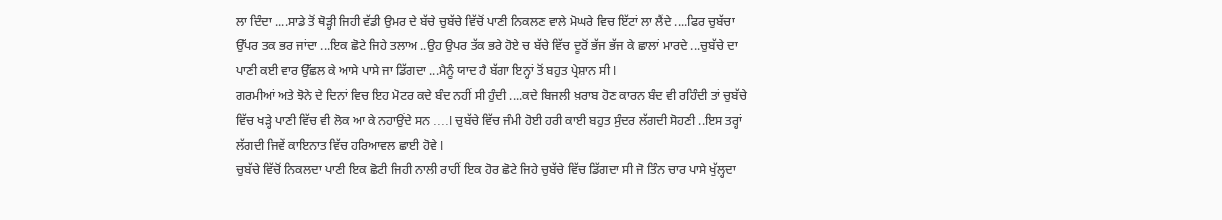ਲਾ ਦਿੰਦਾ ....ਸਾਡੇ ਤੋਂ ਥੋੜ੍ਹੀ ਜਿਹੀ ਵੱਡੀ ਉਮਰ ਦੇ ਬੱਚੇ ਚੁਬੱਚੇ ਵਿੱਚੋਂ ਪਾਣੀ ਨਿਕਲਣ ਵਾਲੇ ਮੋਘਰੇ ਵਿਚ ਇੱਟਾਂ ਲਾ ਲੈਂਦੇ ....ਫਿਰ ਚੁਬੱਚਾ ਉੱਪਰ ਤਕ ਭਰ ਜਾਂਦਾ ...ਇਕ ਛੋਟੇ ਜਿਹੇ ਤਲਾਅ ..ਉਹ ਉਪਰ ਤੱਕ ਭਰੇ ਹੋਏ ਚ ਬੱਚੇ ਵਿੱਚ ਦੂਰੋਂ ਭੱਜ ਭੱਜ ਕੇ ਛਾਲਾਂ ਮਾਰਦੇ ...ਚੁਬੱਚੇ ਦਾ ਪਾਣੀ ਕਈ ਵਾਰ ਉੱਛਲ ਕੇ ਆਸੇ ਪਾਸੇ ਜਾ ਡਿੱਗਦਾ ...ਮੈਨੂੰ ਯਾਦ ਹੈ ਬੱਗਾ ਇਨ੍ਹਾਂ ਤੋਂ ਬਹੁਤ ਪ੍ਰੇਸ਼ਾਨ ਸੀ l
ਗਰਮੀਆਂ ਅਤੇ ਝੋਨੇ ਦੇ ਦਿਨਾਂ ਵਿਚ ਇਹ ਮੋਟਰ ਕਦੇ ਬੰਦ ਨਹੀਂ ਸੀ ਹੁੰਦੀ ....ਕਦੇ ਬਿਜਲੀ ਖ਼ਰਾਬ ਹੋਣ ਕਾਰਨ ਬੰਦ ਵੀ ਰਹਿੰਦੀ ਤਾਂ ਚੁਬੱਚੇ ਵਿੱਚ ਖੜ੍ਹੇ ਪਾਣੀ ਵਿੱਚ ਵੀ ਲੋਕ ਆ ਕੇ ਨਹਾਉਂਦੇ ਸਨ ....l ਚੁਬੱਚੇ ਵਿੱਚ ਜੰਮੀ ਹੋਈ ਹਰੀ ਕਾਈ ਬਹੁਤ ਸੁੰਦਰ ਲੱਗਦੀ ਸੋਹਣੀ ..ਇਸ ਤਰ੍ਹਾਂ ਲੱਗਦੀ ਜਿਵੇਂ ਕਾਇਨਾਤ ਵਿੱਚ ਹਰਿਆਵਲ ਛਾਈ ਹੋਵੇ l
ਚੁਬੱਚੇ ਵਿੱਚੋਂ ਨਿਕਲਦਾ ਪਾਣੀ ਇਕ ਛੋਟੀ ਜਿਹੀ ਨਾਲੀ ਰਾਹੀਂ ਇਕ ਹੋਰ ਛੋਟੇ ਜਿਹੇ ਚੁਬੱਚੇ ਵਿੱਚ ਡਿੱਗਦਾ ਸੀ ਜੋ ਤਿੰਨ ਚਾਰ ਪਾਸੇ ਖੁੱਲ੍ਹਦਾ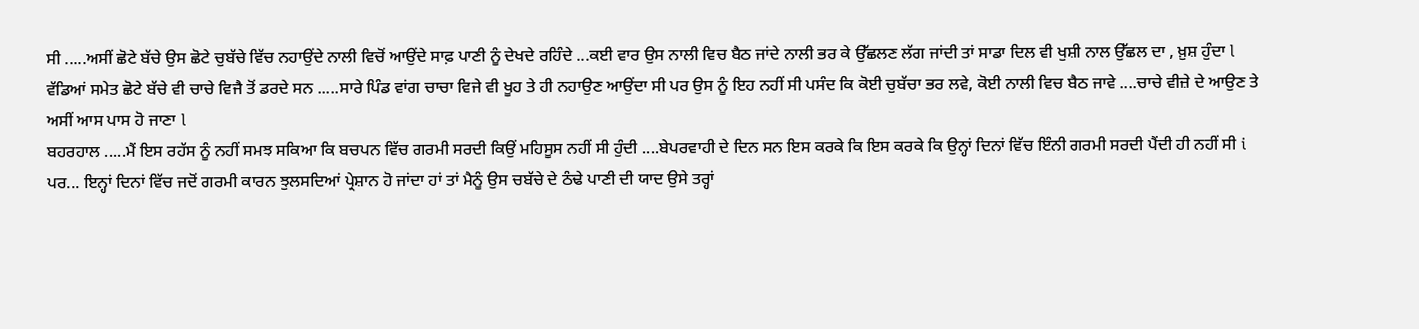ਸੀ .....ਅਸੀਂ ਛੋਟੇ ਬੱਚੇ ਉਸ ਛੋਟੇ ਚੁਬੱਚੇ ਵਿੱਚ ਨਹਾਉਂਦੇ ਨਾਲੀ ਵਿਚੋਂ ਆਉਂਦੇ ਸਾਫ਼ ਪਾਣੀ ਨੂੰ ਦੇਖਦੇ ਰਹਿੰਦੇ ...ਕਈ ਵਾਰ ਉਸ ਨਾਲੀ ਵਿਚ ਬੈਠ ਜਾਂਦੇ ਨਾਲੀ ਭਰ ਕੇ ਉੱਛਲਣ ਲੱਗ ਜਾਂਦੀ ਤਾਂ ਸਾਡਾ ਦਿਲ ਵੀ ਖੁਸ਼ੀ ਨਾਲ ਉੱਛਲ ਦਾ , ਖ਼ੁਸ਼ ਹੁੰਦਾ l
ਵੱਡਿਆਂ ਸਮੇਤ ਛੋਟੇ ਬੱਚੇ ਵੀ ਚਾਚੇ ਵਿਜੈ ਤੋਂ ਡਰਦੇ ਸਨ .....ਸਾਰੇ ਪਿੰਡ ਵਾਂਗ ਚਾਚਾ ਵਿਜੇ ਵੀ ਖੂਹ ਤੇ ਹੀ ਨਹਾਉਣ ਆਉਂਦਾ ਸੀ ਪਰ ਉਸ ਨੂੰ ਇਹ ਨਹੀਂ ਸੀ ਪਸੰਦ ਕਿ ਕੋਈ ਚੁਬੱਚਾ ਭਰ ਲਵੇ, ਕੋਈ ਨਾਲੀ ਵਿਚ ਬੈਠ ਜਾਵੇ ....ਚਾਚੇ ਵੀਜ਼ੇ ਦੇ ਆਉਣ ਤੇ ਅਸੀਂ ਆਸ ਪਾਸ ਹੋ ਜਾਣਾ l
ਬਹਰਹਾਲ .....ਮੈਂ ਇਸ ਰਹੱਸ ਨੂੰ ਨਹੀਂ ਸਮਝ ਸਕਿਆ ਕਿ ਬਚਪਨ ਵਿੱਚ ਗਰਮੀ ਸਰਦੀ ਕਿਉਂ ਮਹਿਸੂਸ ਨਹੀਂ ਸੀ ਹੁੰਦੀ ....ਬੇਪਰਵਾਹੀ ਦੇ ਦਿਨ ਸਨ ਇਸ ਕਰਕੇ ਕਿ ਇਸ ਕਰਕੇ ਕਿ ਉਨ੍ਹਾਂ ਦਿਨਾਂ ਵਿੱਚ ਇੰਨੀ ਗਰਮੀ ਸਰਦੀ ਪੈਂਦੀ ਹੀ ਨਹੀਂ ਸੀ i
ਪਰ... ਇਨ੍ਹਾਂ ਦਿਨਾਂ ਵਿੱਚ ਜਦੋਂ ਗਰਮੀ ਕਾਰਨ ਝੁਲਸਦਿਆਂ ਪ੍ਰੇਸ਼ਾਨ ਹੋ ਜਾਂਦਾ ਹਾਂ ਤਾਂ ਮੈਨੂੰ ਉਸ ਚਬੱਚੇ ਦੇ ਠੰਢੇ ਪਾਣੀ ਦੀ ਯਾਦ ਉਸੇ ਤਰ੍ਹਾਂ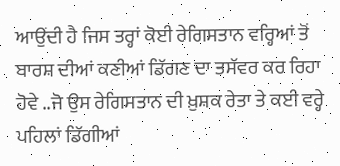ਆਉਂਦੀ ਹੈ ਜਿਸ ਤਰ੍ਹਾਂ ਕੋਈ ਰੇਗਿਸਤਾਨ ਵਰ੍ਹਿਆਂ ਤੋਂ ਬਾਰਸ਼ ਦੀਆਂ ਕਣੀਆਂ ਡਿੱਗਣ ਦਾ ਤਸੱਵਰ ਕਰ ਰਿਹਾ ਹੋਵੇ ..ਜੋ ਉਸ ਰੇਗਿਸਤਾਨ ਦੀ ਖ਼ੁਸ਼ਕ ਰੇਤਾ ਤੇ ਕਈ ਵਰ੍ਹੇ ਪਹਿਲਾਂ ਡਿੱਗੀਆਂ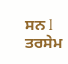ਸਨ l
ਤਰਸੇਮ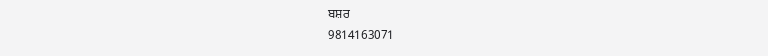ਬਸ਼ਰ
9814163071